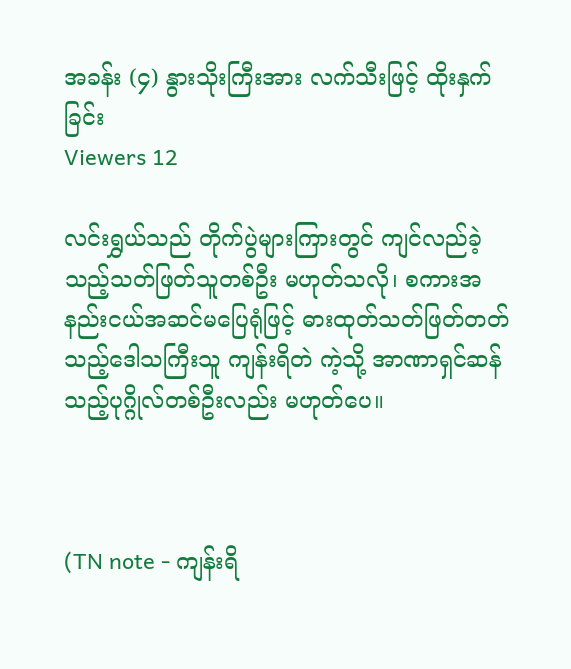အခန်း (၄) နွားသိုးကြီးအား လက်သီးဖြင့် ထိုးနှက်ခြင်း
Viewers 12

လင်းရွှယ်သည် တိုက်ပွဲများကြားတွင် ကျင်လည်ခဲ့သည့်သတ်ဖြတ်သူတစ်ဦး မဟုတ်သလို၊ စကားအနည်းငယ်အဆင်မပြေရုံဖြင့် ဓားထုတ်သတ်ဖြတ်တတ်သည့်ဒေါသကြီးသူ ကျန်းရိတဲ ကဲ့သို့ အာဏာရှင်ဆန်သည့်ပုဂ္ဂိုလ်တစ်ဦးလည်း မဟုတ်ပေ။



(TN note - ကျန်းရိ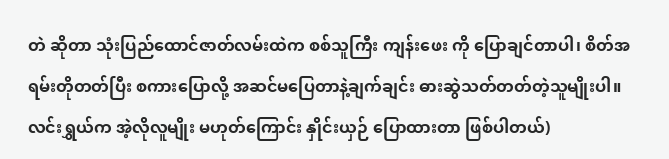တဲ ဆိုတာ သုံးပြည်ထောင်ဇာတ်လမ်းထဲက စစ်သူကြီး ကျန်းဖေး ကို ပြောချင်တာပါ၊ စိတ်အရမ်းတိုတတ်ပြီး စကားပြောလို့ အဆင်မပြေတာနဲ့ချက်ချင်း ဓားဆွဲသတ်တတ်တဲ့သူမျိုးပါ။ လင်းရွှယ်က အဲ့လိုလူမျိုး မဟုတ်ကြောင်း နှိုင်းယှဉ် ပြောထားတာ ဖြစ်ပါတယ်)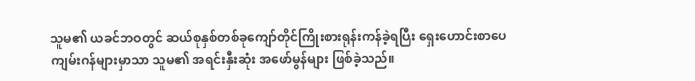သူမ၏ ယခင်ဘဝတွင် ဆယ်စုနှစ်တစ်ခုကျော်တိုင်ကြိုးစားရုန်းကန်ခဲ့ရပြီး ရှေးဟောင်းစာပေကျမ်းဂန်များမှာသာ သူမ၏ အရင်းနှီးဆုံး အဖော်မွန်များ ဖြစ်ခဲ့သည်။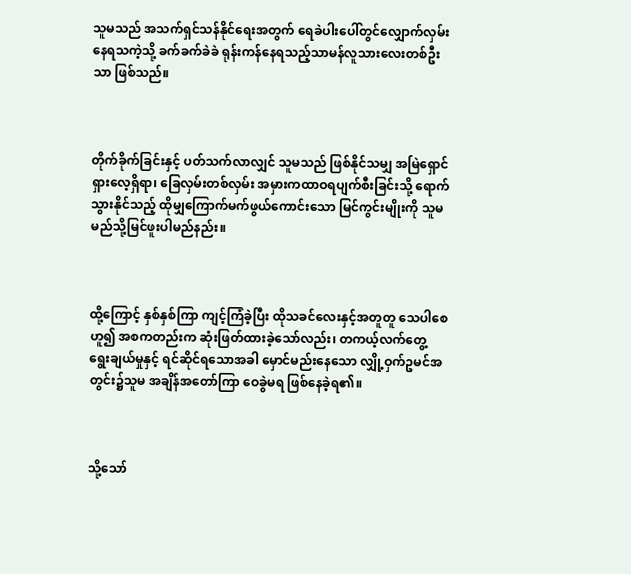သူမသည် အသက်ရှင်သန်နိုင်ရေးအတွက် ရေခဲပါးပေါ်တွင်လျှောက်လှမ်းနေရသကဲ့သို့ ခက်ခက်ခဲခဲ ရုန်းကန်နေရသည့်သာမန်လူသားလေးတစ်ဦးသာ ဖြစ်သည်။



တိုက်ခိုက်ခြင်းနှင့် ပတ်သက်လာလျှင် သူမသည် ဖြစ်နိုင်သမျှ အမြဲရှောင်ရှားလေ့ရှိရာ၊ ခြေလှမ်းတစ်လှမ်း အမှားကထာဝရပျက်စီးခြင်းသို့ ရောက်သွားနိုင်သည့် ထိုမျှကြောက်မက်ဖွယ်ကောင်းသော မြင်ကွင်းမျိုးကို သူမမည်သို့မြင်ဖူးပါမည်နည်း။



ထို့ကြောင့် နှစ်နှစ်ကြာ ကျင့်ကြံခဲ့ပြီး ထိုသခင်လေးနှင့်အတူတူ သေပါစေဟူ၍ အစကတည်းက ဆုံးဖြတ်ထားခဲ့သော်လည်း၊ တကယ့်လက်တွေ့ ရွေးချယ်မှုနှင့် ရင်ဆိုင်ရသောအခါ မှောင်မည်းနေသော လျှို့ဝှက်ဥမင်အတွင်း၌သူမ အချိန်အတော်ကြာ ဝေခွဲမရ ဖြစ်နေခဲ့ရ၏။



သို့သော်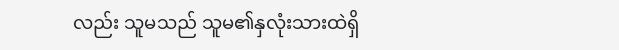လည်း သူမသည် သူမ၏နှလုံးသားထဲရှိ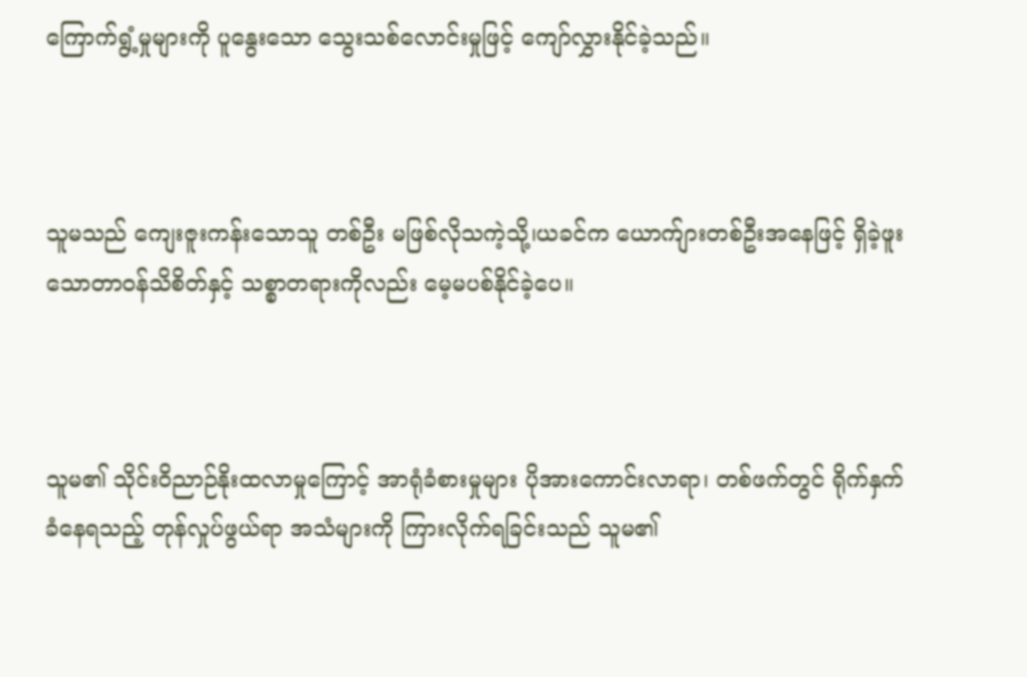ကြောက်ရွံ့မှုများကို ပူနွေးသော သွေးသစ်လောင်းမှုဖြင့် ကျော်လွှားနိုင်ခဲ့သည်။



သူမသည် ကျေးဇူးကန်းသောသူ တစ်ဦး မဖြစ်လိုသကဲ့သို့၊ယခင်က ယောက်ျားတစ်ဦးအနေဖြင့် ရှိခဲ့ဖူးသောတာဝန်သိစိတ်နှင့် သစ္စာတရားကိုလည်း မေ့မပစ်နိုင်ခဲ့ပေ။



သူမ၏ သိုင်းဝိညာဉ်နိုးထလာမှုကြောင့် အာရုံခံစားမှုများ ပိုအားကောင်းလာရာ၊ တစ်ဖက်တွင် ရိုက်နှက်ခံနေရသည့် တုန်လှုပ်ဖွယ်ရာ အသံများကို ကြားလိုက်ရခြင်းသည် သူမ၏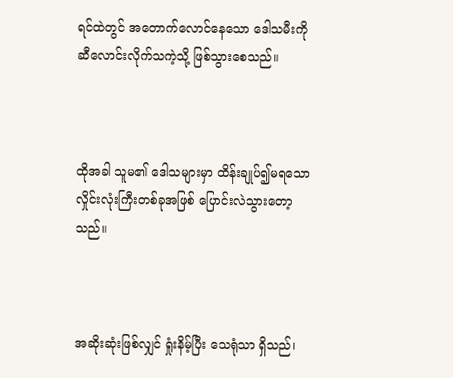ရင်ထဲတွင် အတောက်လောင်နေသော ဒေါသမီးကို ဆီလောင်းလိုက်သကဲ့သို့ ဖြစ်သွားစေသည်။



ထိုအခါ သူမ၏ ဒေါသများမှာ ထိန်းချုပ်၍မရသော လှိုင်းလုံးကြီးတစ်ခုအဖြစ် ပြောင်းလဲသွားတော့သည်။



အဆိုးဆုံးဖြစ်လျှင် ရှုံးနိမ့်ပြီး သေရုံသာ ရှိသည်၊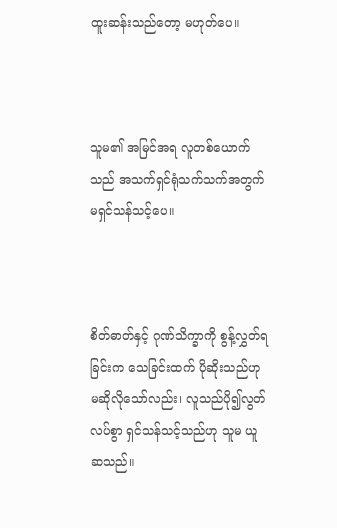ထူးဆန်းသည်တော့ မဟုတ်ပေ။



သူမ၏ အမြင်အရ လူတစ်ယောက်သည် အသက်ရှင်ရုံသက်သက်အတွက် မရှင်သန်သင့်ပေ။



စိတ်ဓာတ်နှင့် ဂုဏ်သိက္ခာကို စွန့်လွှတ်ရခြင်းက သေခြင်းထက် ပိုဆိုးသည်ဟု မဆိုလိုသော်လည်း၊ လူသည်ပို၍လွတ်လပ်စွာ ရှင်သန်သင့်သည်ဟု သူမ ယူဆသည်။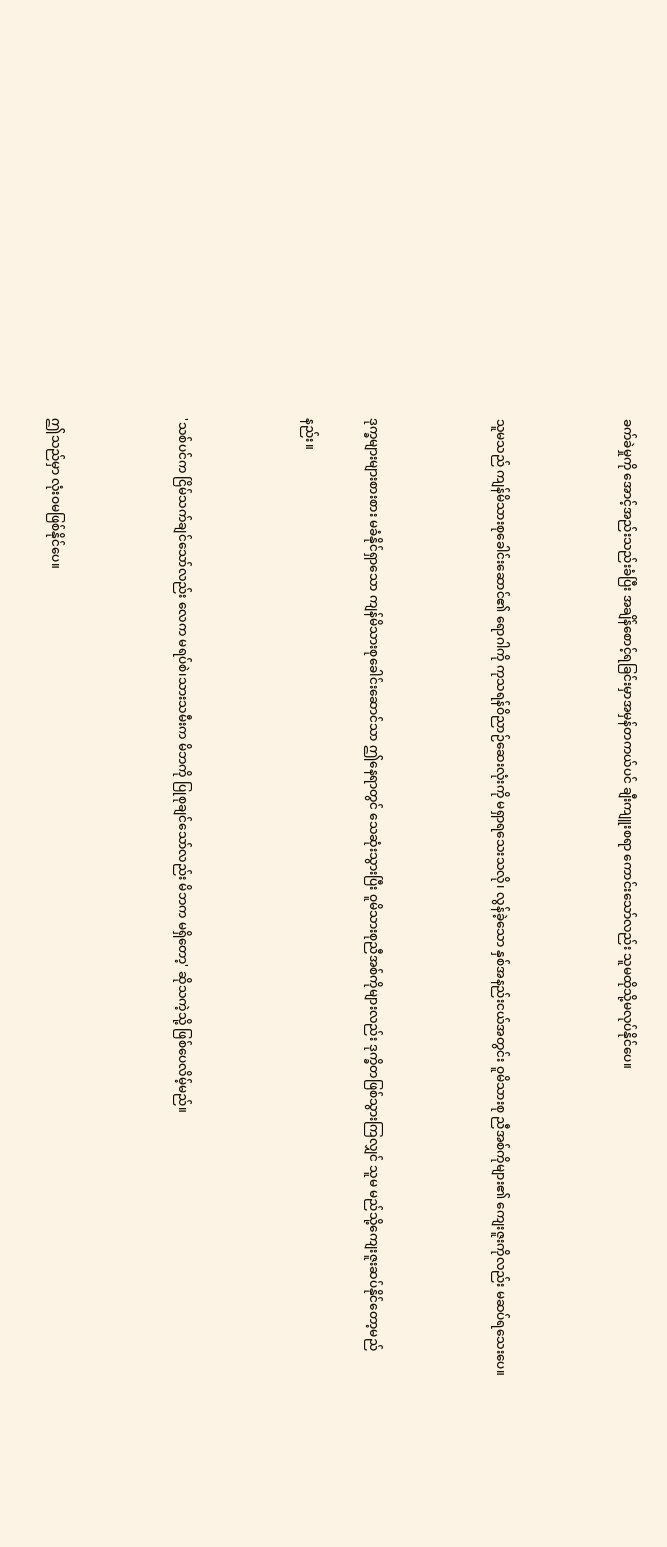ခက်ခဲမှုကို အောင့်အည်းသည်းခံပြီး အချိန်စောင့်ရခြင်းမှာအမှန်တကယ်ပင် ချီးကျူးစရာ ကောင်းသော်လည်း သူမထိုသို့မလုပ်နိုင်ပေ။



သူမသည် ကျန်မိသားစုခေါင်းဆောင်၏ ရောဂါကို ကုသရန်ဝိညာဉ်ဆေးလုံးကို မရှာရသေးသလို၊ လွန်ခဲ့သော နှစ်အနည်းငယ်အတွင်း ဝူမိသားစု ညီအစ်ကိုများ၏ ကျေးဇူးကိုလည်း မဆပ်ရသေးပေ။



ဒုက္ခများများစားစား မခံနိုင်ရှာသော ကျန်မိသားစုခေါင်းဆောင်သာ ဤနေရာတွင် သေဆုံးသွားပြီး ဝူမိသားစုညီအစ်ကိုများလည်း ဒုက္ခိတဖြစ်သွားကြလျှင် သူမ မည်သို့ကျေးဇူးဆပ်နိုင်တော့မည်

နည်း။



'သစ်ပင်က ငြိမ်သက်ချင်သော်လည်း လေက မရပ်စဲ၊သားသမီးက မိဘကို ပြုစုချင်သော်လည်း မိဘက မရှိတော့' ဆိုသကဲ့သို့ ဖြစ်ပေလိမ့်မည်။



ဤသည်မှာ လုံးဝမဖြစ်နိုင်ပေ။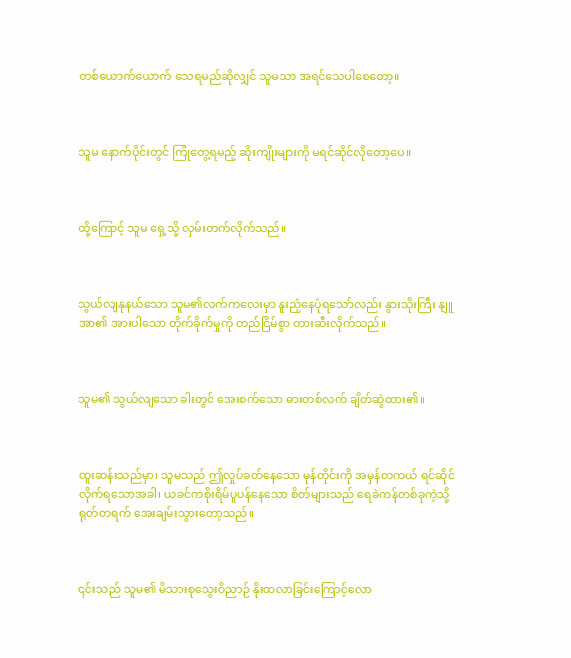တစ်ယောက်ယောက် သေရမည်ဆိုလျှင် သူမသာ အရင်သေပါစေတော့။



သူမ နောက်ပိုင်းတွင် ကြုံတွေ့ရမည့် ဆိုးကျိုးများကို မရင်ဆိုင်လိုတော့ပေ။



ထို့ကြောင့် သူမ ရှေ့သို့ လှမ်းတက်လိုက်သည်။



သွယ်လျနုနယ်သော သူမ၏လက်ကလေးမှာ နူးညံ့နေပုံရသော်လည်း နွားသိုးကြီး နျူအာ၏ အားပါသော တိုက်ခိုက်မှုကို တည်ငြိမ်စွာ တားဆီးလိုက်သည်။



သူမ၏ သွယ်လျသော ခါးတွင် အေးစက်သော ဓားတစ်လက် ချိတ်ဆွဲထား၏။



ထူးဆန်းသည်မှာ၊ သူမသည် ဤလှုပ်ခတ်နေသော မုန်တိုင်းကို အမှန်တကယ် ရင်ဆိုင်လိုက်ရသောအခါ၊ ယခင်ကစိုးရိမ်ပူပန်နေသော စိတ်များသည် ရေခဲကန်တစ်ခုကဲ့သို့ရုတ်တရက် အေးချမ်းသွားတော့သည်။



၎င်းသည် သူမ၏ မိသားစုသွေးဝိညာဉ် နိုးထလာခြင်းကြောင့်လော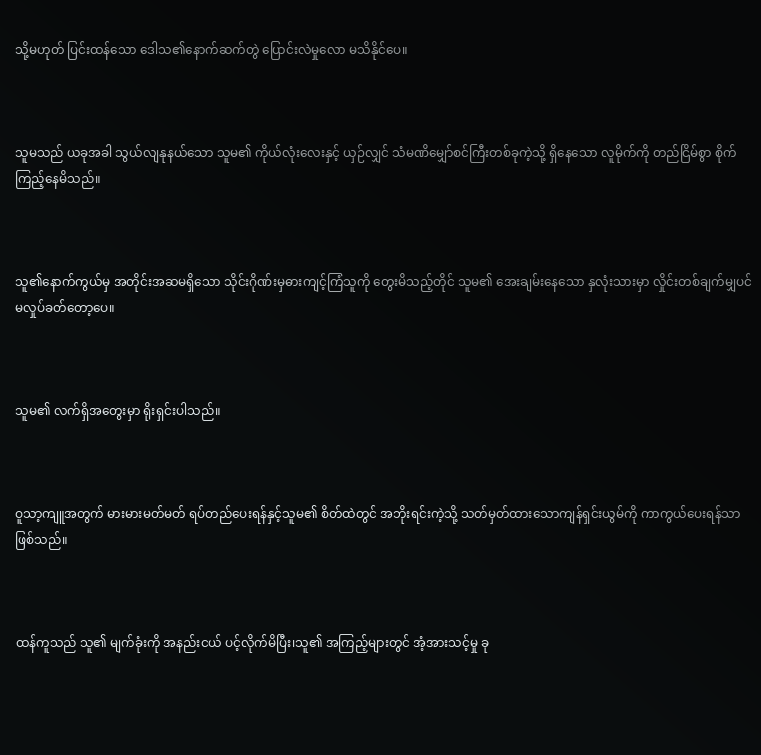သို့မဟုတ် ပြင်းထန်သော ဒေါသ၏နောက်ဆက်တွဲ ပြောင်းလဲမှုလော မသိနိုင်ပေ။



သူမသည် ယခုအခါ သွယ်လျနုနယ်သော သူမ၏ ကိုယ်လုံးလေးနှင့် ယှဉ်လျှင် သံမဏိမျှော်စင်ကြီးတစ်ခုကဲ့သို့ ရှိနေသော လူမိုက်ကို တည်ငြိမ်စွာ စိုက်ကြည့်နေမိသည်။



သူ၏နောက်ကွယ်မှ အတိုင်းအဆမရှိသော သိုင်းဂိုဏ်းမှဓားကျင့်ကြံသူကို တွေးမိသည့်တိုင် သူမ၏ အေးချမ်းနေသော နှလုံးသားမှာ လှိုင်းတစ်ချက်မျှပင် မလှုပ်ခတ်တော့ပေ။



သူမ၏ လက်ရှိအတွေးမှာ ရိုးရှင်းပါသည်။



ဝူသာ့ကျူအတွက် မားမားမတ်မတ် ရပ်တည်ပေးရန်နှင့်သူမ၏ စိတ်ထဲတွင် အဘိုးရင်းကဲ့သို့ သတ်မှတ်ထားသောကျန်ရှင်းယွမ်ကို ကာကွယ်ပေးရန်သာ ဖြစ်သည်။



ထန်ကူသည် သူ၏ မျက်ခုံးကို အနည်းငယ် ပင့်လိုက်မိပြီး၊သူ၏ အကြည့်များတွင် အံ့အားသင့်မှု ခု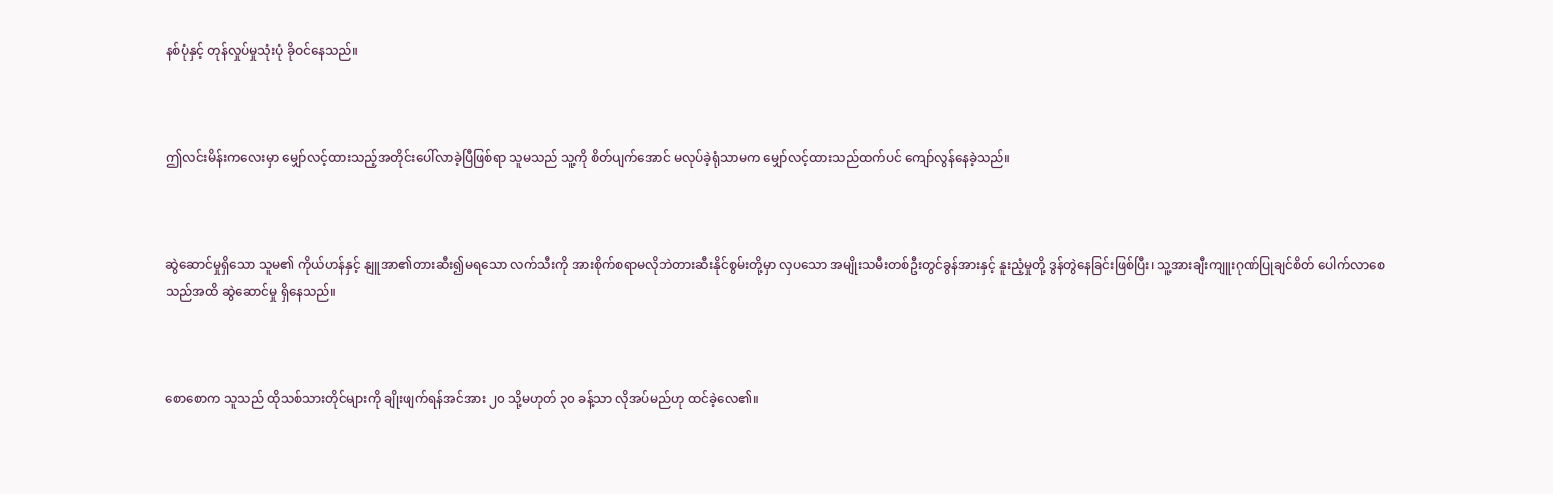နစ်ပုံနှင့် တုန်လှုပ်မှုသုံးပုံ ခိုဝင်နေသည်။



ဤလင်းမိန်းကလေးမှာ မျှော်လင့်ထားသည့်အတိုင်းပေါ်လာခဲ့ပြီဖြစ်ရာ သူမသည် သူ့ကို စိတ်ပျက်အောင် မလုပ်ခဲ့ရုံသာမက မျှော်လင့်ထားသည်ထက်ပင် ကျော်လွန်နေခဲ့သည်။



ဆွဲဆောင်မှုရှိသော သူမ၏ ကိုယ်ဟန်နှင့် နျူအာ၏တားဆီး၍မရသော လက်သီးကို အားစိုက်စရာမလိုဘဲတားဆီးနိုင်စွမ်းတို့မှာ လှပသော အမျိုးသမီးတစ်ဦးတွင်ခွန်အားနှင့် နူးညံ့မှုတို့ ဒွန်တွဲနေခြင်းဖြစ်ပြီး၊ သူ့အားချီးကျူးဂုဏ်ပြုချင်စိတ် ပေါက်လာစေသည်အထိ ဆွဲဆောင်မှု ရှိနေသည်။



စောစောက သူသည် ထိုသစ်သားတိုင်များကို ချိုးဖျက်ရန်အင်အား ၂၀ သို့မဟုတ် ၃၀ ခန့်သာ လိုအပ်မည်ဟု ထင်ခဲ့လေ၏။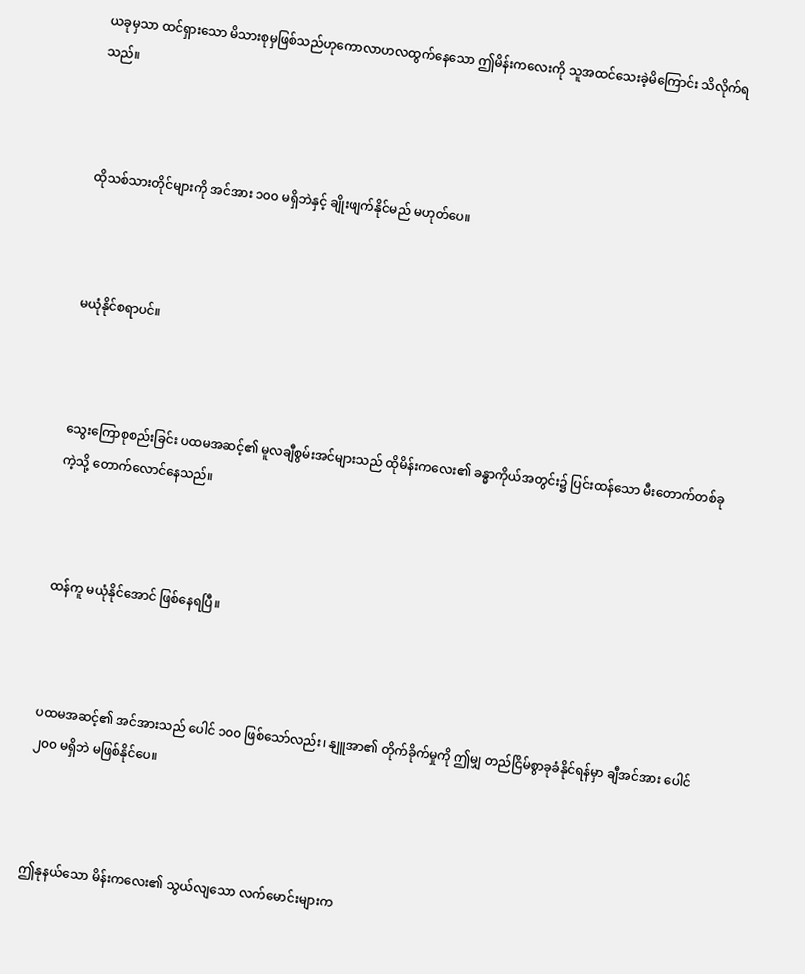ယခုမှသာ ထင်ရှားသော မိသားစုမှဖြစ်သည်ဟုကောလာဟလထွက်နေသော ဤမိန်းကလေးကို သူအထင်သေးခဲ့မိကြောင်း သိလိုက်ရသည်။



ထိုသစ်သားတိုင်များကို အင်အား ၁၀၀ မရှိဘဲနှင့် ချိုးဖျက်နိုင်မည် မဟုတ်ပေ။



မယုံနိုင်စရာပင်။



သွေးကြောစုစည်းခြင်း ပထမအဆင့်၏ မူလချီစွမ်းအင်များသည် ထိုမိန်းကလေး၏ ခန္ဓာကိုယ်အတွင်း၌ ပြင်းထန်သော မီးတောက်တစ်ခုကဲ့သို့ တောက်လောင်နေသည်။



ထန်ကူ မယုံနိုင်အောင် ဖြစ်နေရပြီ။



ပထမအဆင့်၏ အင်အားသည် ပေါင် ၁၀၀ ဖြစ်သော်လည်း၊ နျူအာ၏ တိုက်ခိုက်မှုကို ဤမျှ တည်ငြိမ်စွာခုခံနိုင်ရန်မှာ ချီအင်အား ပေါင် ၂၀၀ မရှိဘဲ မဖြစ်နိုင်ပေ။



ဤနုနယ်သော မိန်းကလေး၏ သွယ်လျသော လက်မောင်းများက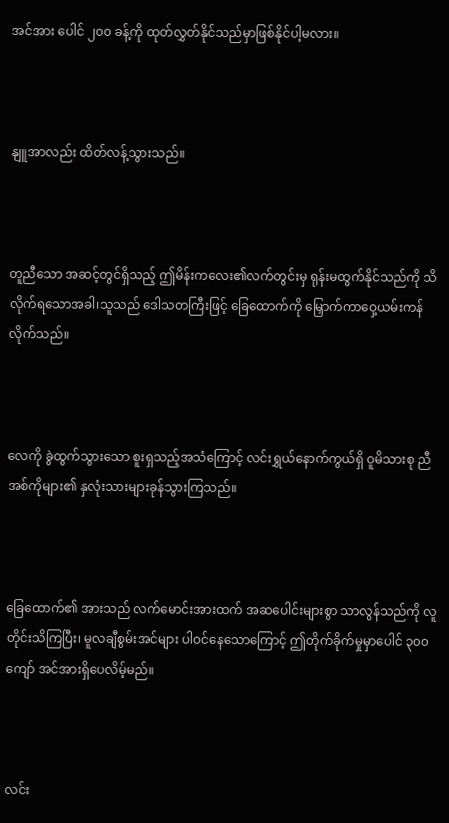အင်အား ပေါင် ၂၀၀ ခန့်ကို ထုတ်လွှတ်နိုင်သည်မှာဖြစ်နိုင်ပါ့မလား။



နျူအာလည်း ထိတ်လန့်သွားသည်။



တူညီသော အဆင့်တွင်ရှိသည့် ဤမိန်းကလေး၏လက်တွင်းမှ ရုန်းမထွက်နိုင်သည်ကို သိလိုက်ရသောအခါ၊သူသည် ဒေါသတကြီးဖြင့် ခြေထောက်ကို မြှောက်ကာဝှေ့ယမ်းကန်လိုက်သည်။



လေကို ခွဲထွက်သွားသော စူးရှသည့်အသံကြောင့် လင်းရွှယ်နောက်ကွယ်ရှိ ဝူမိသားစု ညီအစ်ကိုများ၏ နှလုံးသားများခုန်သွားကြသည်။



ခြေထောက်၏ အားသည် လက်မောင်းအားထက် အဆပေါင်းများစွာ သာလွန်သည်ကို လူတိုင်းသိကြပြီး၊ မူလချီစွမ်းအင်များ ပါဝင်နေသောကြောင့် ဤတိုက်ခိုက်မှုမှာပေါင် ၃၀၀ ကျော် အင်အားရှိပေလိမ့်မည်။



လင်း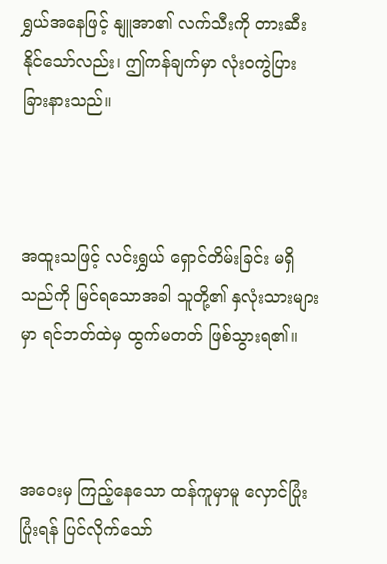ရွှယ်အနေဖြင့် နျူအာ၏ လက်သီးကို တားဆီးနိုင်သော်လည်း၊ ဤကန်ချက်မှာ လုံးဝကွဲပြားခြားနားသည်။



အထူးသဖြင့် လင်းရွှယ် ရှောင်တိမ်းခြင်း မရှိသည်ကို မြင်ရသောအခါ သူတို့၏ နှလုံးသားများမှာ ရင်ဘတ်ထဲမှ ထွက်မတတ် ဖြစ်သွားရ၏။



အဝေးမှ ကြည့်နေသော ထန်ကူမှာမူ လှောင်ပြုံးပြုံးရန် ပြင်လိုက်သော်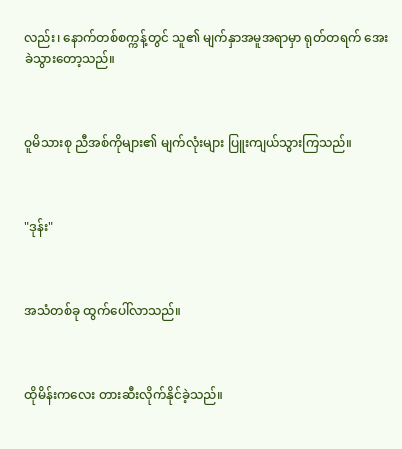လည်း၊ နောက်တစ်စက္ကန့်တွင် သူ၏ မျက်နှာအမူအရာမှာ ရုတ်တရက် အေးခဲသွားတော့သည်။



ဝူမိသားစု ညီအစ်ကိုများ၏ မျက်လုံးများ ပြူးကျယ်သွားကြသည်။



"ဒုန်း"



အသံတစ်ခု ထွက်ပေါ်လာသည်။



ထိုမိန်းကလေး တားဆီးလိုက်နိုင်ခဲ့သည်။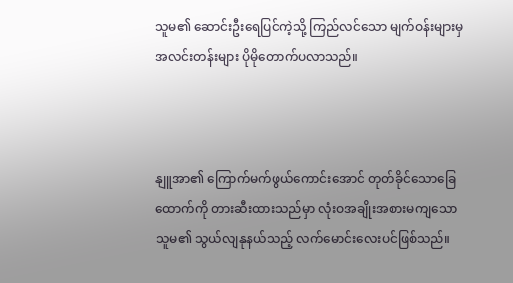သူမ၏ ဆောင်းဦးရေပြင်ကဲ့သို့ ကြည်လင်သော မျက်ဝန်းများမှ အလင်းတန်းများ ပိုမိုတောက်ပလာသည်။



နျူအာ၏ ကြောက်မက်ဖွယ်ကောင်းအောင် တုတ်ခိုင်သောခြေထောက်ကို တားဆီးထားသည်မှာ လုံးဝအချိုးအစားမကျသော သူမ၏ သွယ်လျနုနယ်သည့် လက်မောင်းလေးပင်ဖြစ်သည်။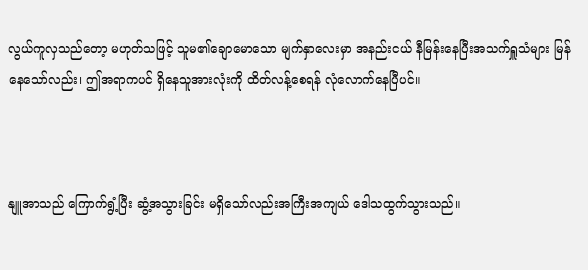လွယ်ကူလှသည်တော့ မဟုတ်သဖြင့် သူမ၏ချောမောသော မျက်နှာလေးမှာ အနည်းငယ် နီမြန်းနေပြီးအသက်ရှူသံများ မြန်နေသော်လည်း၊ ဤအရာကပင် ရှိနေသူအားလုံးကို ထိတ်လန့်စေရန် လုံလောက်နေပြီပင်။



နျူအာသည် ကြောက်ရွံ့ပြီး ဆွံ့အသွားခြင်း မရှိသော်လည်းအကြီးအကျယ် ဒေါသထွက်သွားသည်။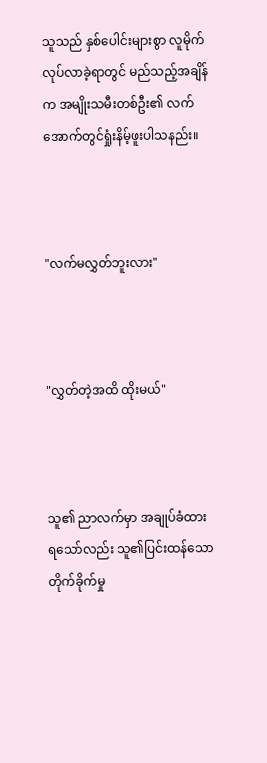သူသည် နှစ်ပေါင်းများစွာ လူမိုက်လုပ်လာခဲ့ရာတွင် မည်သည့်အချိန်က အမျိုးသမီးတစ်ဦး၏ လက်အောက်တွင်ရှုံးနိမ့်ဖူးပါသနည်း။



"လက်မလွှတ်ဘူးလား"



"လွှတ်တဲ့အထိ ထိုးမယ်"



သူ၏ ညာလက်မှာ အချုပ်ခံထားရသော်လည်း သူ၏ပြင်းထန်သော တိုက်ခိုက်မှု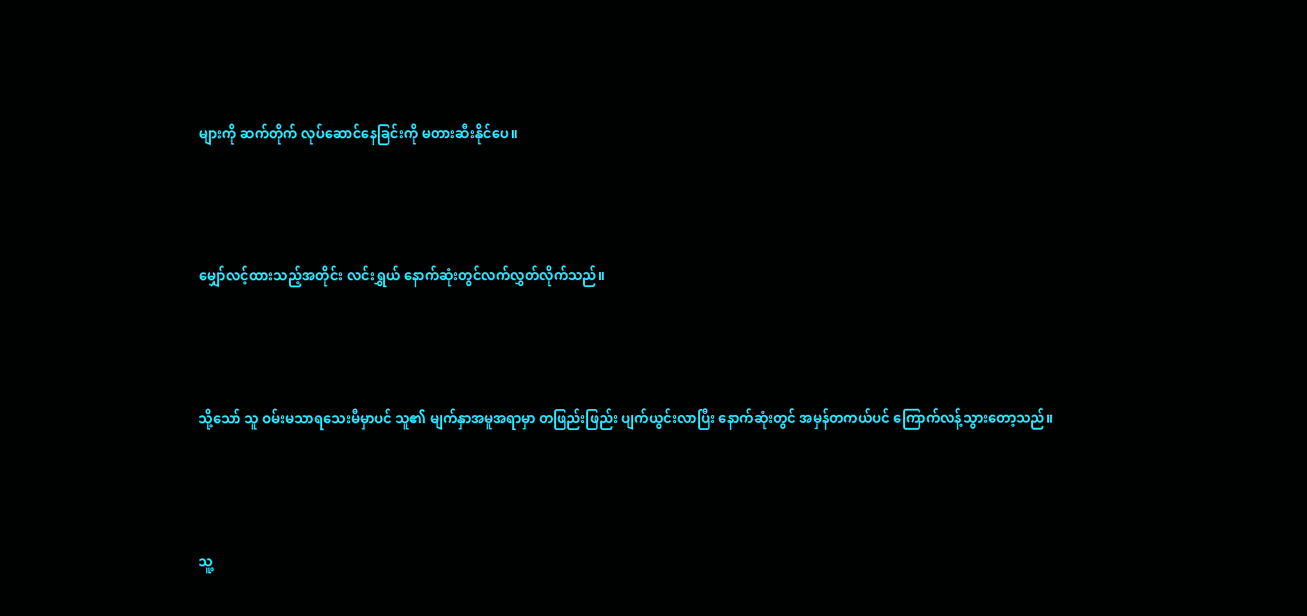များကို ဆက်တိုက် လုပ်ဆောင်နေခြင်းကို မတားဆီးနိုင်ပေ။



မျှော်လင့်ထားသည့်အတိုင်း လင်းရွှယ် နောက်ဆုံးတွင်လက်လွှတ်လိုက်သည်။



သို့သော် သူ ဝမ်းမသာရသေးမီမှာပင် သူ၏ မျက်နှာအမူအရာမှာ တဖြည်းဖြည်း ပျက်ယွင်းလာပြီး နောက်ဆုံးတွင် အမှန်တကယ်ပင် ကြောက်လန့်သွားတော့သည်။



သူ့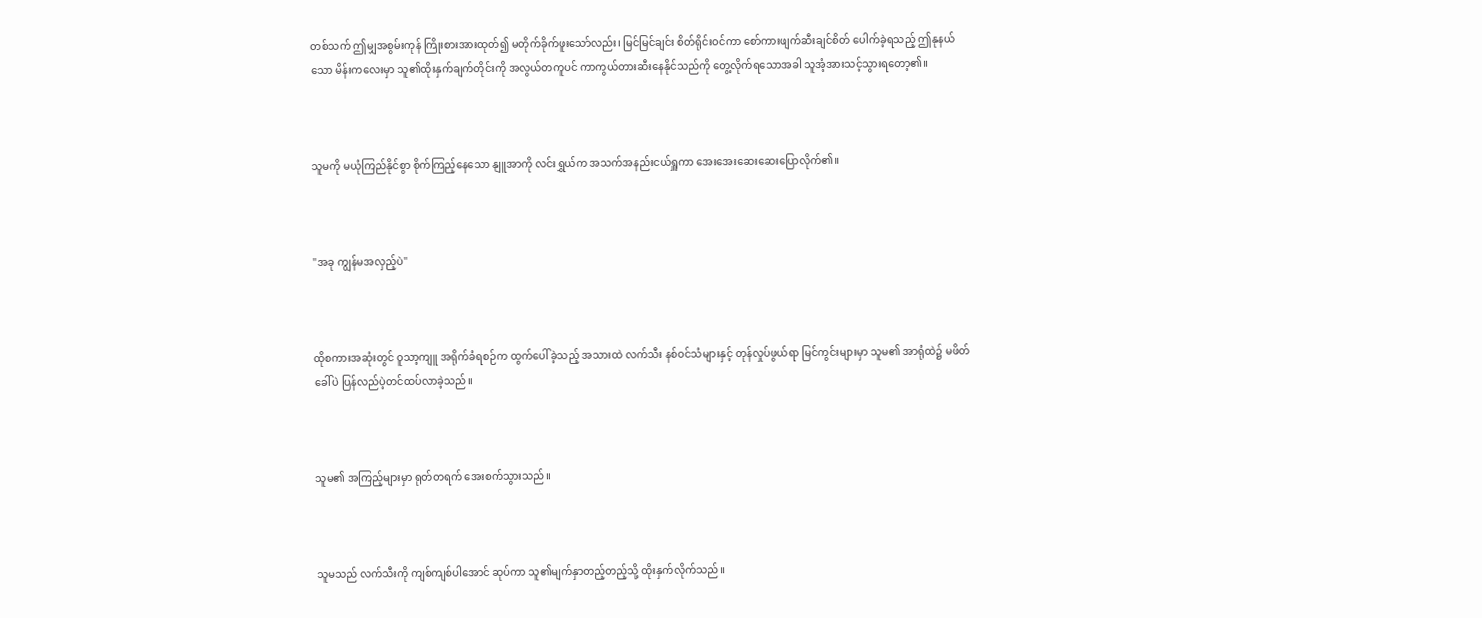တစ်သက် ဤမျှအစွမ်းကုန် ကြိုးစားအားထုတ်၍ မတိုက်ခိုက်ဖူးသော်လည်း၊ မြင်မြင်ချင်း စိတ်ရိုင်းဝင်ကာ စော်ကားဖျက်ဆီးချင်စိတ် ပေါက်ခဲ့ရသည့် ဤနုနယ်သော မိန်းကလေးမှာ သူ၏ထိုးနှက်ချက်တိုင်းကို အလွယ်တကူပင် ကာကွယ်တားဆီးနေနိုင်သည်ကို တွေ့လိုက်ရသောအခါ သူအံ့အားသင့်သွားရတော့၏။



သူမကို မယုံကြည်နိုင်စွာ စိုက်ကြည့်နေသော နျူအာကို လင်းရွှယ်က အသက်အနည်းငယ်ရှူကာ အေးအေးဆေးဆေးပြောလိုက်၏။



"အခု ကျွန်မအလှည့်ပဲ"



ထိုစကားအဆုံးတွင် ဝူသာ့ကျူ အရိုက်ခံရစဉ်က ထွက်ပေါ်ခဲ့သည့် အသားထဲ လက်သီး နစ်ဝင်သံများနှင့် တုန်လှုပ်ဖွယ်ရာ မြင်ကွင်းများမှာ သူမ၏ အာရုံထဲ၌ မဖိတ်ခေါ်ပဲ ပြန်လည်ပဲ့တင်ထပ်လာခဲ့သည်။



သူမ၏ အကြည့်များမှာ ရုတ်တရက် အေးစက်သွားသည်။



သူမသည် လက်သီးကို ကျစ်ကျစ်ပါအောင် ဆုပ်ကာ သူ၏မျက်နှာတည့်တည့်သို့ ထိုးနှက်လိုက်သည်။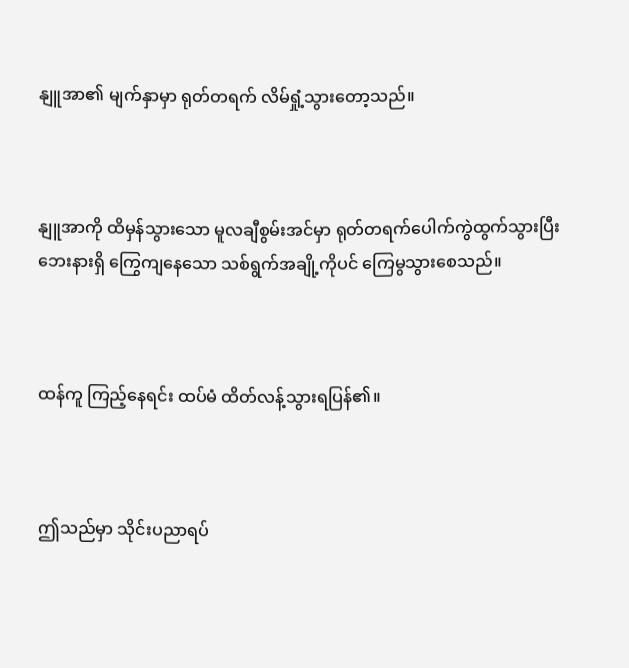နျူအာ၏ မျက်နှာမှာ ရုတ်တရက် လိမ်ရှုံ့သွားတော့သည်။



နျူအာကို ထိမှန်သွားသော မူလချီစွမ်းအင်မှာ ရုတ်တရက်ပေါက်ကွဲထွက်သွားပြီး ဘေးနားရှိ ကြွေကျနေသော သစ်ရွက်အချို့ကိုပင် ကြေမွသွားစေသည်။



ထန်ကူ ကြည့်နေရင်း ထပ်မံ ထိတ်လန့်သွားရပြန်၏။



ဤသည်မှာ သိုင်းပညာရပ်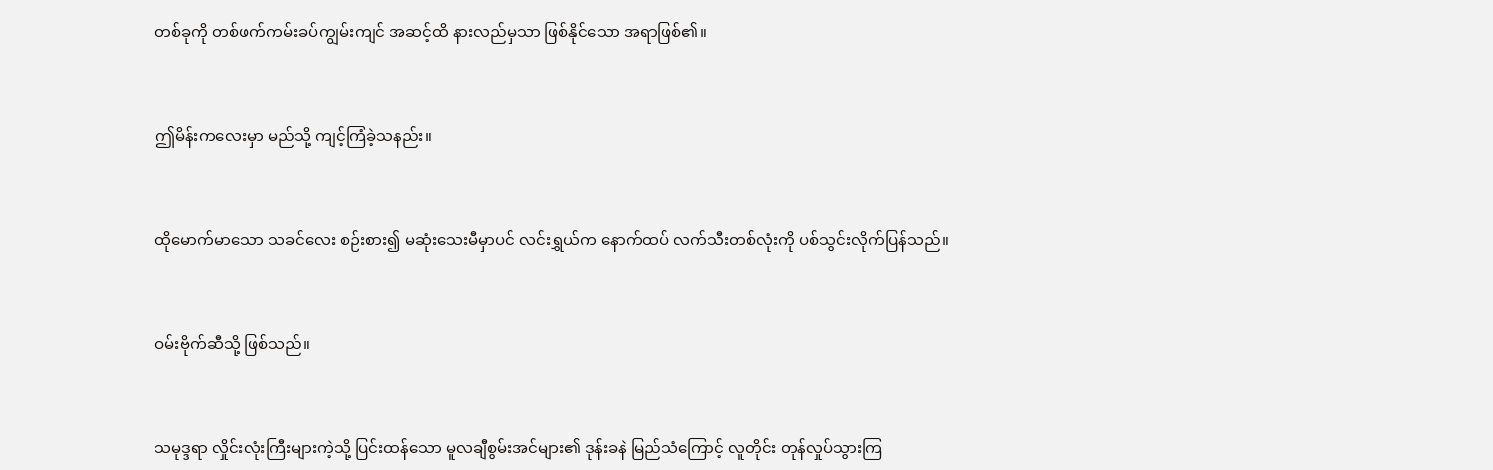တစ်ခုကို တစ်ဖက်ကမ်းခပ်ကျွမ်းကျင် အဆင့်ထိ နားလည်မှသာ ဖြစ်နိုင်သော အရာဖြစ်၏။



ဤမိန်းကလေးမှာ မည်သို့ ကျင့်ကြံခဲ့သနည်း။



ထိုမောက်မာသော သခင်လေး စဉ်းစား၍ မဆုံးသေးမီမှာပင် လင်းရွှယ်က နောက်ထပ် လက်သီးတစ်လုံးကို ပစ်သွင်းလိုက်ပြန်သည်။



ဝမ်းဗိုက်ဆီသို့ ဖြစ်သည်။



သမုဒ္ဒရာ လှိုင်းလုံးကြီးများကဲ့သို့ ပြင်းထန်သော မူလချီစွမ်းအင်များ၏ ဒုန်းခနဲ မြည်သံကြောင့် လူတိုင်း တုန်လှုပ်သွားကြ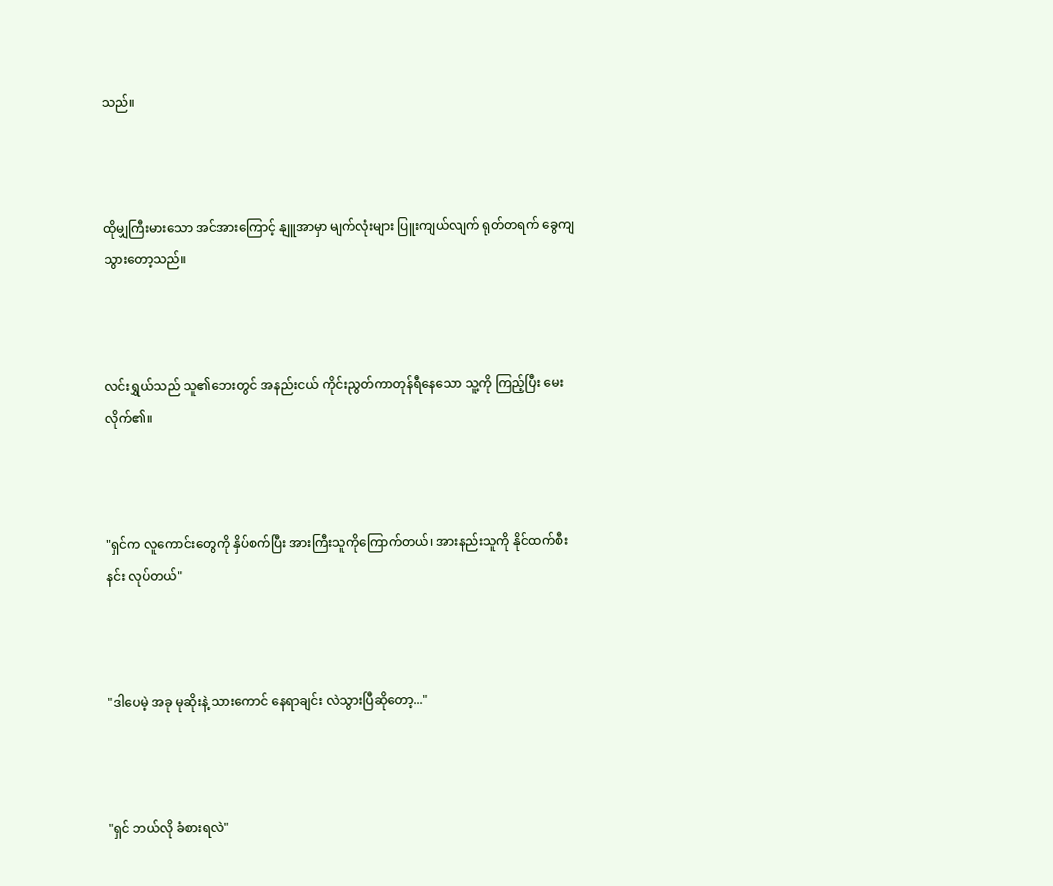သည်။



ထိုမျှကြီးမားသော အင်အားကြောင့် နျူအာမှာ မျက်လုံးများ ပြူးကျယ်လျက် ရုတ်တရက် ခွေကျသွားတော့သည်။



လင်းရွှယ်သည် သူ၏ဘေးတွင် အနည်းငယ် ကိုင်းညွတ်ကာတုန်ရီနေသော သူ့ကို ကြည့်ပြီး မေးလိုက်၏။



"ရှင်က လူကောင်းတွေကို နှိပ်စက်ပြီး အားကြီးသူကိုကြောက်တယ်၊ အားနည်းသူကို နိုင်ထက်စီးနင်း လုပ်တယ်"



"ဒါပေမဲ့ အခု မုဆိုးနဲ့ သားကောင် နေရာချင်း လဲသွားပြီဆိုတော့..."



"ရှင် ဘယ်လို ခံစားရလဲ"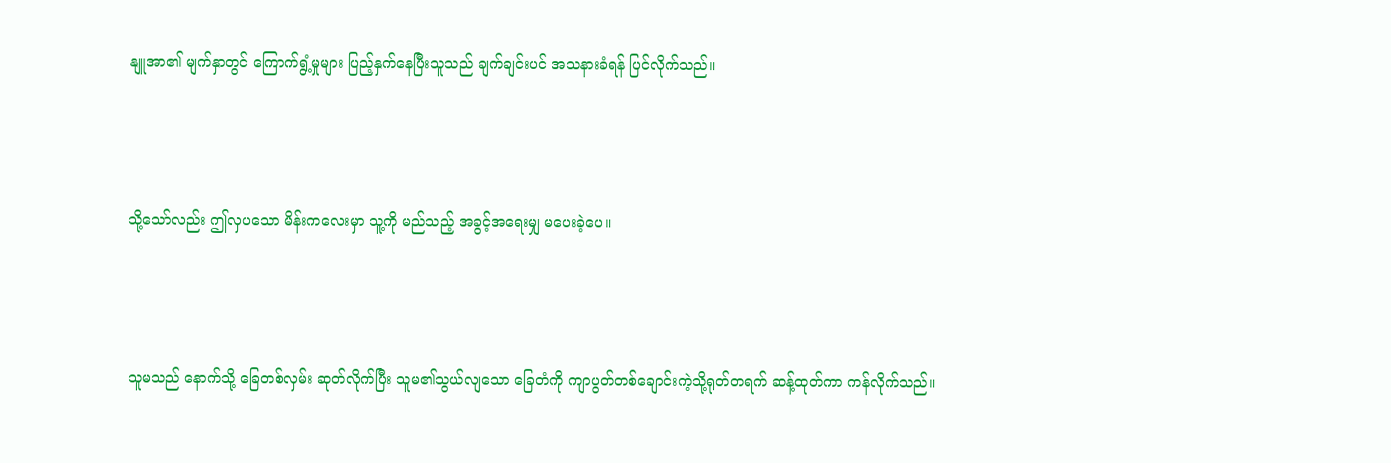နျူအာ၏ မျက်နှာတွင် ကြောက်ရွံ့မှုများ ပြည့်နှက်နေပြီးသူသည် ချက်ချင်းပင် အသနားခံရန် ပြင်လိုက်သည်။



သို့သော်လည်း ဤလှပသော မိန်းကလေးမှာ သူ့ကို မည်သည့် အခွင့်အရေးမျှ မပေးခဲ့ပေ။



သူမသည် နောက်သို့ ခြေတစ်လှမ်း ဆုတ်လိုက်ပြီး သူမ၏သွယ်လျသော ခြေတံကို ကျာပွတ်တစ်‌ချောင်းကဲ့သို့ရုတ်တရက် ဆန့်ထုတ်ကာ ကန်လိုက်သည်။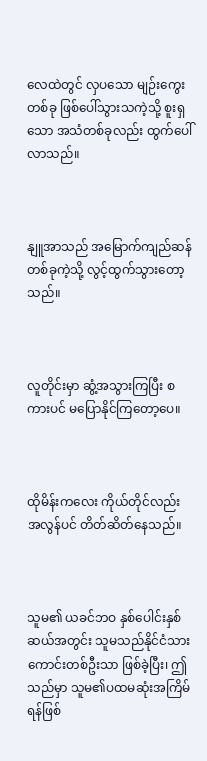လေထဲတွင် လှပသော မျဉ်းကွေးတစ်ခု ဖြစ်ပေါ်သွားသကဲ့သို့ စူးရှသော အသံတစ်ခုလည်း ထွက်ပေါ်လာသည်။



နျူအာသည် အမြောက်ကျည်ဆန်တစ်ခုကဲ့သို့ လွင့်ထွက်သွားတော့သည်။



လူတိုင်းမှာ ဆွံ့အသွားကြပြီး စကားပင် မပြောနိုင်ကြတော့ပေ။



ထိုမိန်းကလေး ကိုယ်တိုင်လည်း အလွန်ပင် တိတ်ဆိတ်နေသည်။



သူမ၏ ယခင်ဘဝ နှစ်ပေါင်းနှစ်ဆယ်အတွင်း သူမသည်နိုင်ငံသားကောင်းတစ်ဦးသာ ဖြစ်ခဲ့ပြီး၊ ဤသည်မှာ သူမ၏ပထမဆုံးအကြိမ် ရန်ဖြစ်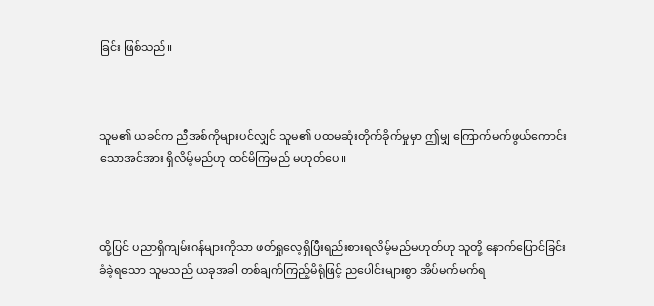ခြင်း ဖြစ်သည်။



သူမ၏ ယခင်က ညီအစ်ကိုများပင်လျှင် သူမ၏ ပထမဆုံးတိုက်ခိုက်မှုမှာ ဤမျှ ကြောက်မက်ဖွယ်ကောင်းသောအင်အား ရှိလိမ့်မည်ဟု ထင်မိကြမည် မဟုတ်ပေ။



ထို့ပြင် ပညာရှိကျမ်းဂန်များကိုသာ ဖတ်ရှုလေ့ရှိပြီးရည်းစားရလိမ့်မည်မဟုတ်ဟု သူတို့ နောက်ပြောင်ခြင်း ခံခဲ့ရသော သူမသည် ယခုအခါ တစ်ချက်ကြည့်မိရုံဖြင့် ညပေါင်းများစွာ အိပ်မက်မက်ရ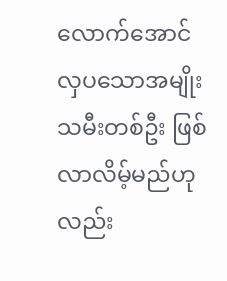လောက်အောင် လှပသောအမျိုးသမီးတစ်ဦး ဖြစ်လာလိမ့်မည်ဟုလည်း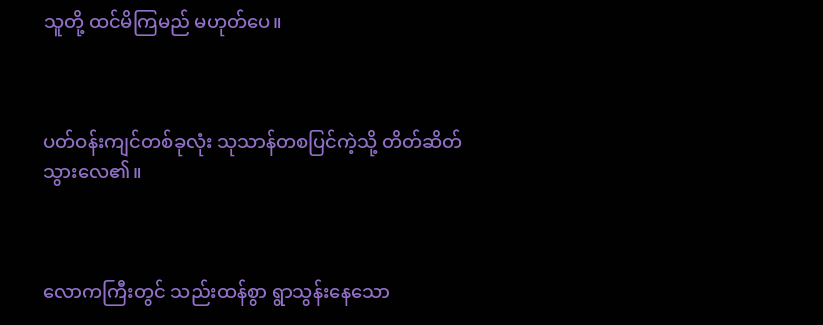သူတို့ ထင်မိကြမည် မဟုတ်ပေ။



ပတ်ဝန်းကျင်တစ်ခုလုံး သုသာန်တစပြင်ကဲ့သို့ တိတ်ဆိတ်သွားလေ၏။



လောကကြီးတွင် သည်းထန်စွာ ရွာသွန်းနေသော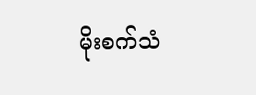မိုးစက်သံ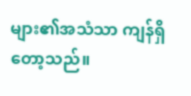များ၏အသံသာ ကျန်ရှိတော့သည်။